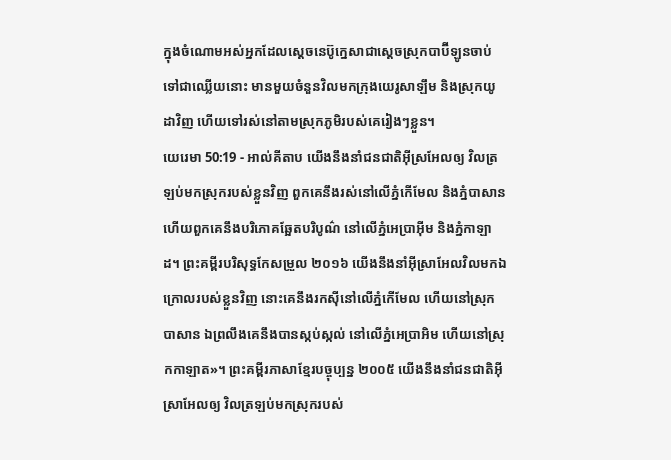ក្នុងចំណោមអស់អ្នកដែលស្តេចនេប៊ូក្នេសាជាស្តេចស្រុកបាប៊ីឡូនចាប់ទៅជាឈ្លើយនោះ មានមួយចំនួនវិលមកក្រុងយេរូសាឡឹម និងស្រុកយូដាវិញ ហើយទៅរស់នៅតាមស្រុកភូមិរបស់គេរៀងៗខ្លួន។
យេរេមា 50:19 - អាល់គីតាប យើងនឹងនាំជនជាតិអ៊ីស្រអែលឲ្យ វិលត្រឡប់មកស្រុករបស់ខ្លួនវិញ ពួកគេនឹងរស់នៅលើភ្នំកើមែល និងភ្នំបាសាន ហើយពួកគេនឹងបរិភោគឆ្អែតបរិបូណ៌ នៅលើភ្នំអេប្រាអ៊ីម និងភ្នំកាឡាដ។ ព្រះគម្ពីរបរិសុទ្ធកែសម្រួល ២០១៦ យើងនឹងនាំអ៊ីស្រាអែលវិលមកឯក្រោលរបស់ខ្លួនវិញ នោះគេនឹងរកស៊ីនៅលើភ្នំកើមែល ហើយនៅស្រុកបាសាន ឯព្រលឹងគេនឹងបានស្កប់ស្កល់ នៅលើភ្នំអេប្រាអិម ហើយនៅស្រុកកាឡាត»។ ព្រះគម្ពីរភាសាខ្មែរបច្ចុប្បន្ន ២០០៥ យើងនឹងនាំជនជាតិអ៊ីស្រាអែលឲ្យ វិលត្រឡប់មកស្រុករបស់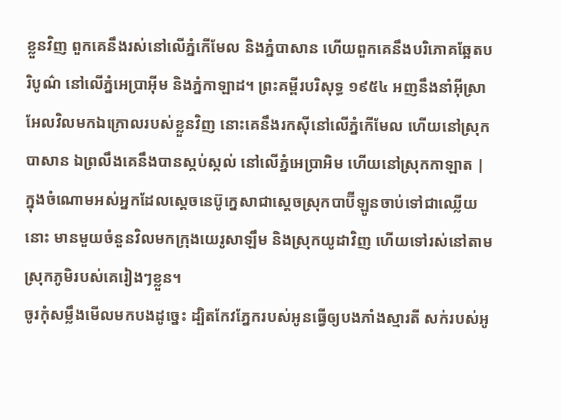ខ្លួនវិញ ពួកគេនឹងរស់នៅលើភ្នំកើមែល និងភ្នំបាសាន ហើយពួកគេនឹងបរិភោគឆ្អែតបរិបូណ៌ នៅលើភ្នំអេប្រាអ៊ីម និងភ្នំកាឡាដ។ ព្រះគម្ពីរបរិសុទ្ធ ១៩៥៤ អញនឹងនាំអ៊ីស្រាអែលវិលមកឯក្រោលរបស់ខ្លួនវិញ នោះគេនឹងរកស៊ីនៅលើភ្នំកើមែល ហើយនៅស្រុកបាសាន ឯព្រលឹងគេនឹងបានស្កប់ស្កល់ នៅលើភ្នំអេប្រាអិម ហើយនៅស្រុកកាឡាត |
ក្នុងចំណោមអស់អ្នកដែលស្តេចនេប៊ូក្នេសាជាស្តេចស្រុកបាប៊ីឡូនចាប់ទៅជាឈ្លើយនោះ មានមួយចំនួនវិលមកក្រុងយេរូសាឡឹម និងស្រុកយូដាវិញ ហើយទៅរស់នៅតាមស្រុកភូមិរបស់គេរៀងៗខ្លួន។
ចូរកុំសម្លឹងមើលមកបងដូច្នេះ ដ្បិតកែវភ្នែករបស់អូនធ្វើឲ្យបងភាំងស្មារតី សក់របស់អូ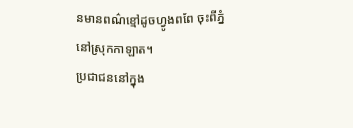នមានពណ៌ខ្មៅដូចហ្វូងពពែ ចុះពីភ្នំនៅស្រុកកាឡាត។
ប្រជាជននៅក្នុង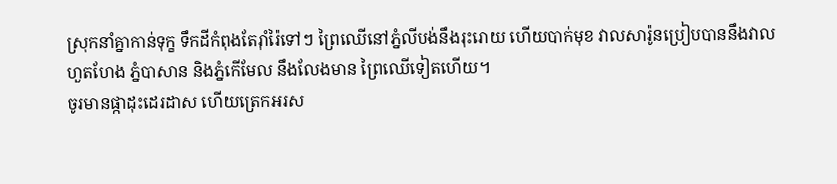ស្រុកនាំគ្នាកាន់ទុក្ខ ទឹកដីកំពុងតែរ៉ាំរ៉ៃទៅៗ ព្រៃឈើនៅភ្នំលីបង់នឹងរុះរោយ ហើយបាក់មុខ វាលសារ៉ូនប្រៀបបាននឹងវាលហួតហែង ភ្នំបាសាន និងភ្នំកើមែល នឹងលែងមាន ព្រៃឈើទៀតហើយ។
ចូរមានផ្កាដុះដេរដាស ហើយត្រេកអរស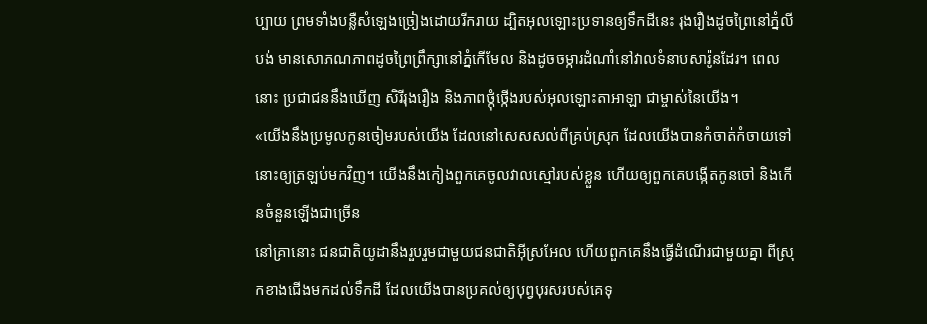ប្បាយ ព្រមទាំងបន្លឺសំឡេងច្រៀងដោយរីករាយ ដ្បិតអុលឡោះប្រទានឲ្យទឹកដីនេះ រុងរឿងដូចព្រៃនៅភ្នំលីបង់ មានសោភណភាពដូចព្រៃព្រឹក្សានៅភ្នំកើមែល និងដូចចម្ការដំណាំនៅវាលទំនាបសារ៉ូនដែរ។ ពេលនោះ ប្រជាជននឹងឃើញ សិរីរុងរឿង និងភាពថ្កុំថ្កើងរបស់អុលឡោះតាអាឡា ជាម្ចាស់នៃយើង។
«យើងនឹងប្រមូលកូនចៀមរបស់យើង ដែលនៅសេសសល់ពីគ្រប់ស្រុក ដែលយើងបានកំចាត់កំចាយទៅ នោះឲ្យត្រឡប់មកវិញ។ យើងនឹងកៀងពួកគេចូលវាលស្មៅរបស់ខ្លួន ហើយឲ្យពួកគេបង្កើតកូនចៅ និងកើនចំនួនឡើងជាច្រើន
នៅគ្រានោះ ជនជាតិយូដានឹងរួបរួមជាមួយជនជាតិអ៊ីស្រអែល ហើយពួកគេនឹងធ្វើដំណើរជាមួយគ្នា ពីស្រុកខាងជើងមកដល់ទឹកដី ដែលយើងបានប្រគល់ឲ្យបុព្វបុរសរបស់គេទុ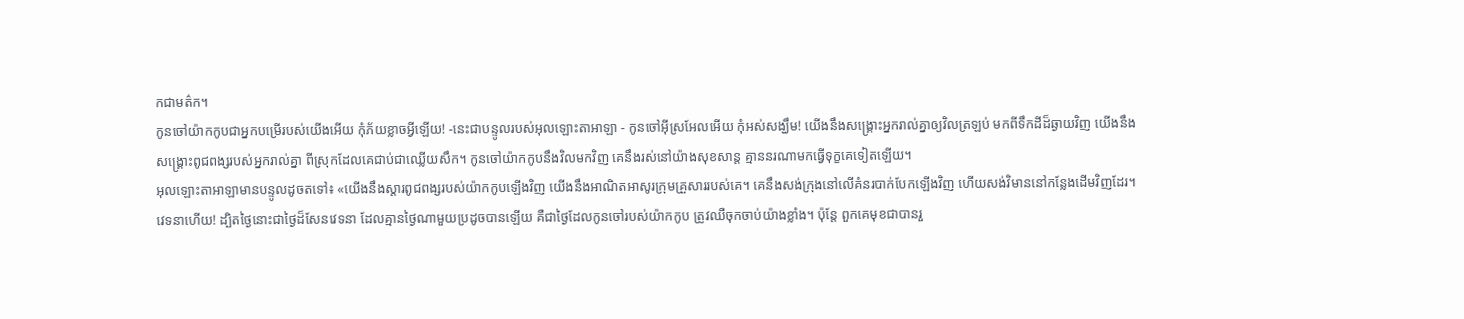កជាមត៌ក។
កូនចៅយ៉ាកកូបជាអ្នកបម្រើរបស់យើងអើយ កុំភ័យខ្លាចអ្វីឡើយ! -នេះជាបន្ទូលរបស់អុលឡោះតាអាឡា - កូនចៅអ៊ីស្រអែលអើយ កុំអស់សង្ឃឹម! យើងនឹងសង្គ្រោះអ្នករាល់គ្នាឲ្យវិលត្រឡប់ មកពីទឹកដីដ៏ឆ្ងាយវិញ យើងនឹងសង្គ្រោះពូជពង្សរបស់អ្នករាល់គ្នា ពីស្រុកដែលគេជាប់ជាឈ្លើយសឹក។ កូនចៅយ៉ាកកូបនឹងវិលមកវិញ គេនឹងរស់នៅយ៉ាងសុខសាន្ត គ្មាននរណាមកធ្វើទុក្ខគេទៀតឡើយ។
អុលឡោះតាអាឡាមានបន្ទូលដូចតទៅ៖ «យើងនឹងស្ដារពូជពង្សរបស់យ៉ាកកូបឡើងវិញ យើងនឹងអាណិតអាសូរក្រុមគ្រួសាររបស់គេ។ គេនឹងសង់ក្រុងនៅលើគំនរបាក់បែកឡើងវិញ ហើយសង់វិមាននៅកន្លែងដើមវិញដែរ។
វេទនាហើយ! ដ្បិតថ្ងៃនោះជាថ្ងៃដ៏សែនវេទនា ដែលគ្មានថ្ងៃណាមួយប្រដូចបានឡើយ គឺជាថ្ងៃដែលកូនចៅរបស់យ៉ាកកូប ត្រូវឈឺចុកចាប់យ៉ាងខ្លាំង។ ប៉ុន្តែ ពួកគេមុខជាបានរួ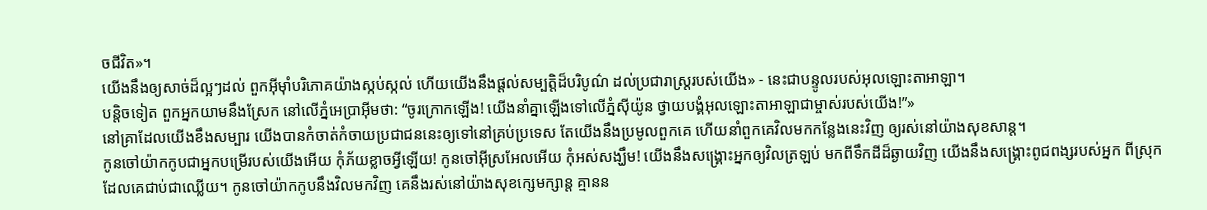ចជីវិត»។
យើងនឹងឲ្យសាច់ដ៏ល្អៗដល់ ពួកអ៊ីមុាំបរិភោគយ៉ាងស្កប់ស្កល់ ហើយយើងនឹងផ្ដល់សម្បត្តិដ៏បរិបូណ៌ ដល់ប្រជារាស្ត្ររបស់យើង» - នេះជាបន្ទូលរបស់អុលឡោះតាអាឡា។
បន្តិចទៀត ពួកអ្នកយាមនឹងស្រែក នៅលើភ្នំអេប្រាអ៊ីមថា: “ចូរក្រោកឡើង! យើងនាំគ្នាឡើងទៅលើភ្នំស៊ីយ៉ូន ថ្វាយបង្គំអុលឡោះតាអាឡាជាម្ចាស់របស់យើង!”»
នៅគ្រាដែលយើងខឹងសម្បារ យើងបានកំចាត់កំចាយប្រជាជននេះឲ្យទៅនៅគ្រប់ប្រទេស តែយើងនឹងប្រមូលពួកគេ ហើយនាំពួកគេវិលមកកន្លែងនេះវិញ ឲ្យរស់នៅយ៉ាងសុខសាន្ត។
កូនចៅយ៉ាកកូបជាអ្នកបម្រើរបស់យើងអើយ កុំភ័យខ្លាចអ្វីឡើយ! កូនចៅអ៊ីស្រអែលអើយ កុំអស់សង្ឃឹម! យើងនឹងសង្គ្រោះអ្នកឲ្យវិលត្រឡប់ មកពីទឹកដីដ៏ឆ្ងាយវិញ យើងនឹងសង្គ្រោះពូជពង្សរបស់អ្នក ពីស្រុកដែលគេជាប់ជាឈ្លើយ។ កូនចៅយ៉ាកកូបនឹងវិលមកវិញ គេនឹងរស់នៅយ៉ាងសុខក្សេមក្សាន្ត គ្មានន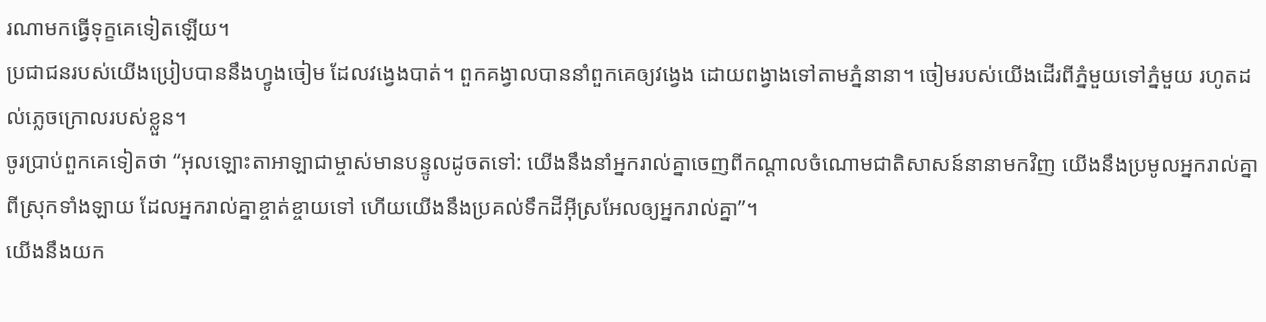រណាមកធ្វើទុក្ខគេទៀតឡើយ។
ប្រជាជនរបស់យើងប្រៀបបាននឹងហ្វូងចៀម ដែលវង្វេងបាត់។ ពួកគង្វាលបាននាំពួកគេឲ្យវង្វេង ដោយពង្វាងទៅតាមភ្នំនានា។ ចៀមរបស់យើងដើរពីភ្នំមួយទៅភ្នំមួយ រហូតដល់ភ្លេចក្រោលរបស់ខ្លួន។
ចូរប្រាប់ពួកគេទៀតថា “អុលឡោះតាអាឡាជាម្ចាស់មានបន្ទូលដូចតទៅ: យើងនឹងនាំអ្នករាល់គ្នាចេញពីកណ្ដាលចំណោមជាតិសាសន៍នានាមកវិញ យើងនឹងប្រមូលអ្នករាល់គ្នាពីស្រុកទាំងឡាយ ដែលអ្នករាល់គ្នាខ្ចាត់ខ្ចាយទៅ ហើយយើងនឹងប្រគល់ទឹកដីអ៊ីស្រអែលឲ្យអ្នករាល់គ្នា”។
យើងនឹងយក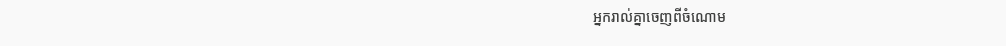អ្នករាល់គ្នាចេញពីចំណោម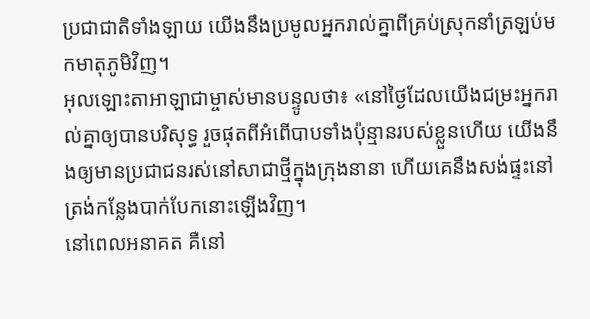ប្រជាជាតិទាំងឡាយ យើងនឹងប្រមូលអ្នករាល់គ្នាពីគ្រប់ស្រុកនាំត្រឡប់មកមាតុភូមិវិញ។
អុលឡោះតាអាឡាជាម្ចាស់មានបន្ទូលថា៖ «នៅថ្ងៃដែលយើងជម្រះអ្នករាល់គ្នាឲ្យបានបរិសុទ្ធ រួចផុតពីអំពើបាបទាំងប៉ុន្មានរបស់ខ្លួនហើយ យើងនឹងឲ្យមានប្រជាជនរស់នៅសាជាថ្មីក្នុងក្រុងនានា ហើយគេនឹងសង់ផ្ទះនៅត្រង់កន្លែងបាក់បែកនោះឡើងវិញ។
នៅពេលអនាគត គឺនៅ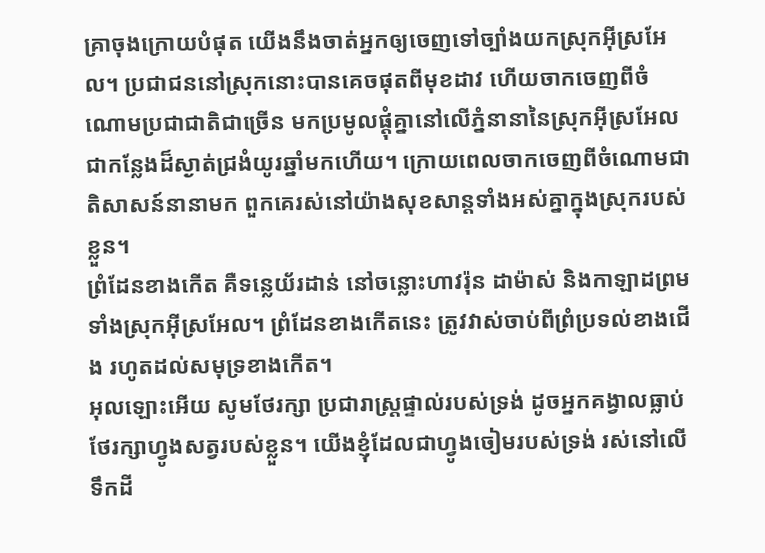គ្រាចុងក្រោយបំផុត យើងនឹងចាត់អ្នកឲ្យចេញទៅច្បាំងយកស្រុកអ៊ីស្រអែល។ ប្រជាជននៅស្រុកនោះបានគេចផុតពីមុខដាវ ហើយចាកចេញពីចំណោមប្រជាជាតិជាច្រើន មកប្រមូលផ្ដុំគ្នានៅលើភ្នំនានានៃស្រុកអ៊ីស្រអែល ជាកន្លែងដ៏ស្ងាត់ជ្រងំយូរឆ្នាំមកហើយ។ ក្រោយពេលចាកចេញពីចំណោមជាតិសាសន៍នានាមក ពួកគេរស់នៅយ៉ាងសុខសាន្តទាំងអស់គ្នាក្នុងស្រុករបស់ខ្លួន។
ព្រំដែនខាងកើត គឺទន្លេយ័រដាន់ នៅចន្លោះហាវរ៉ុន ដាម៉ាស់ និងកាឡាដព្រមទាំងស្រុកអ៊ីស្រអែល។ ព្រំដែនខាងកើតនេះ ត្រូវវាស់ចាប់ពីព្រំប្រទល់ខាងជើង រហូតដល់សមុទ្រខាងកើត។
អុលឡោះអើយ សូមថែរក្សា ប្រជារាស្ត្រផ្ទាល់របស់ទ្រង់ ដូចអ្នកគង្វាលធ្លាប់ថែរក្សាហ្វូងសត្វរបស់ខ្លួន។ យើងខ្ញុំដែលជាហ្វូងចៀមរបស់ទ្រង់ រស់នៅលើទឹកដី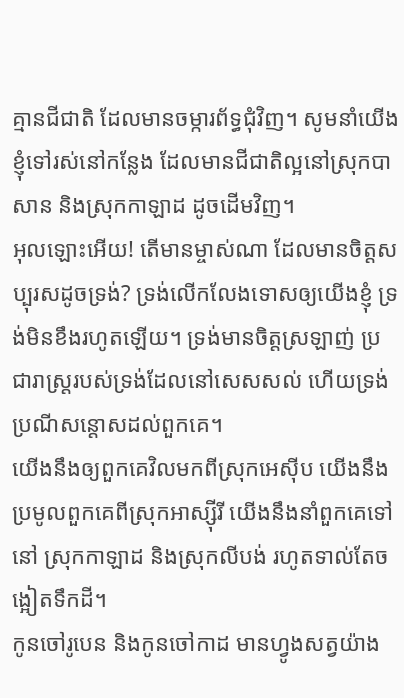គ្មានជីជាតិ ដែលមានចម្ការព័ទ្ធជុំវិញ។ សូមនាំយើងខ្ញុំទៅរស់នៅកន្លែង ដែលមានជីជាតិល្អនៅស្រុកបាសាន និងស្រុកកាឡាដ ដូចដើមវិញ។
អុលឡោះអើយ! តើមានម្ចាស់ណា ដែលមានចិត្តសប្បុរសដូចទ្រង់? ទ្រង់លើកលែងទោសឲ្យយើងខ្ញុំ ទ្រង់មិនខឹងរហូតឡើយ។ ទ្រង់មានចិត្តស្រឡាញ់ ប្រជារាស្ត្ររបស់ទ្រង់ដែលនៅសេសសល់ ហើយទ្រង់ប្រណីសន្ដោសដល់ពួកគេ។
យើងនឹងឲ្យពួកគេវិលមកពីស្រុកអេស៊ីប យើងនឹងប្រមូលពួកគេពីស្រុកអាស្ស៊ីរី យើងនឹងនាំពួកគេទៅនៅ ស្រុកកាឡាដ និងស្រុកលីបង់ រហូតទាល់តែចង្អៀតទឹកដី។
កូនចៅរូបេន និងកូនចៅកាដ មានហ្វូងសត្វយ៉ាង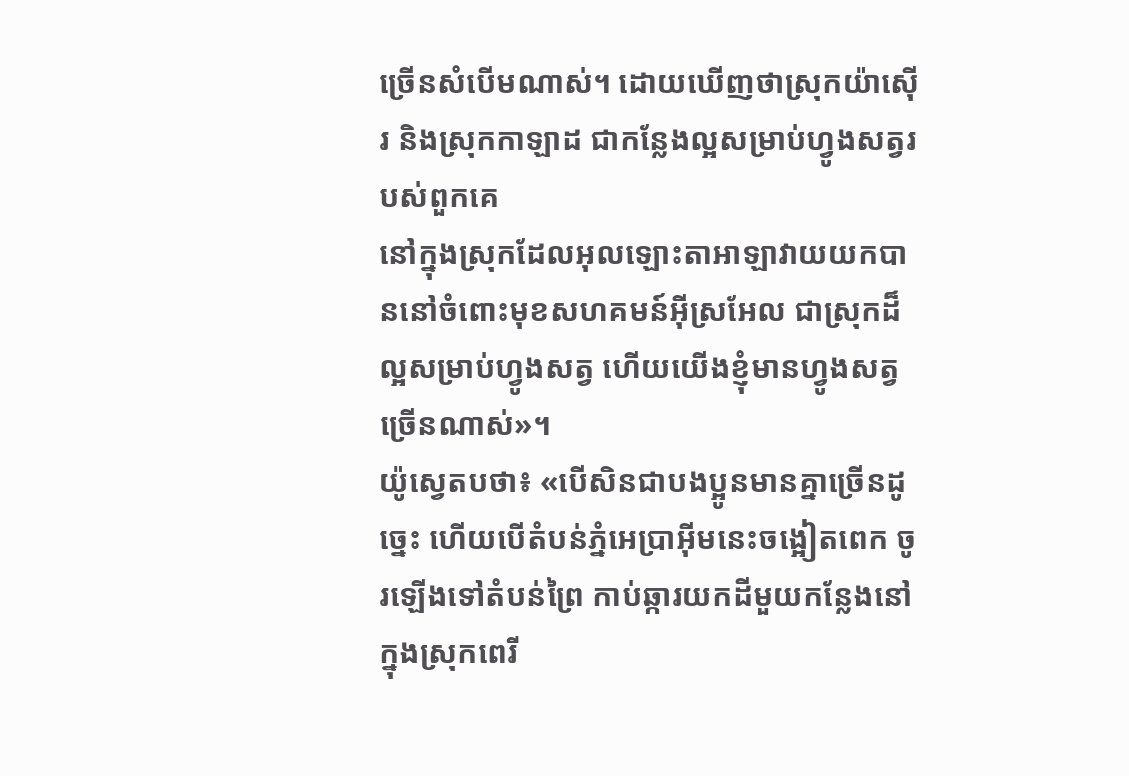ច្រើនសំបើមណាស់។ ដោយឃើញថាស្រុកយ៉ាស៊ើរ និងស្រុកកាឡាដ ជាកន្លែងល្អសម្រាប់ហ្វូងសត្វរបស់ពួកគេ
នៅក្នុងស្រុកដែលអុលឡោះតាអាឡាវាយយកបាននៅចំពោះមុខសហគមន៍អ៊ីស្រអែល ជាស្រុកដ៏ល្អសម្រាប់ហ្វូងសត្វ ហើយយើងខ្ញុំមានហ្វូងសត្វច្រើនណាស់»។
យ៉ូស្វេតបថា៖ «បើសិនជាបងប្អូនមានគ្នាច្រើនដូច្នេះ ហើយបើតំបន់ភ្នំអេប្រាអ៊ីមនេះចង្អៀតពេក ចូរឡើងទៅតំបន់ព្រៃ កាប់ឆ្ការយកដីមួយកន្លែងនៅក្នុងស្រុកពេរី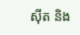ស៊ីត និង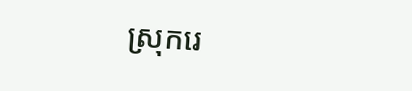ស្រុករេ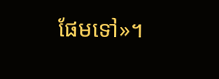ផែមទៅ»។